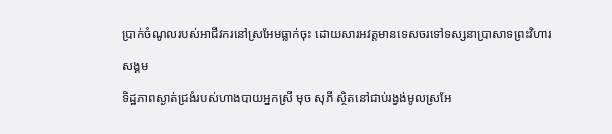ប្រាក់ចំណូលរបស់អាជីវករនៅស្រអែមធ្លាក់ចុះ ដោយសារអវត្តមានទេសចរទៅទស្សនាប្រាសាទព្រះវិហារ

សង្គម

ទិដ្ឋភាពស្ងាត់ជ្រងំរបស់ហាងបាយអ្នកស្រី មុច សុភី ស្ថិតនៅជាប់រង្វង់មូលស្រអែ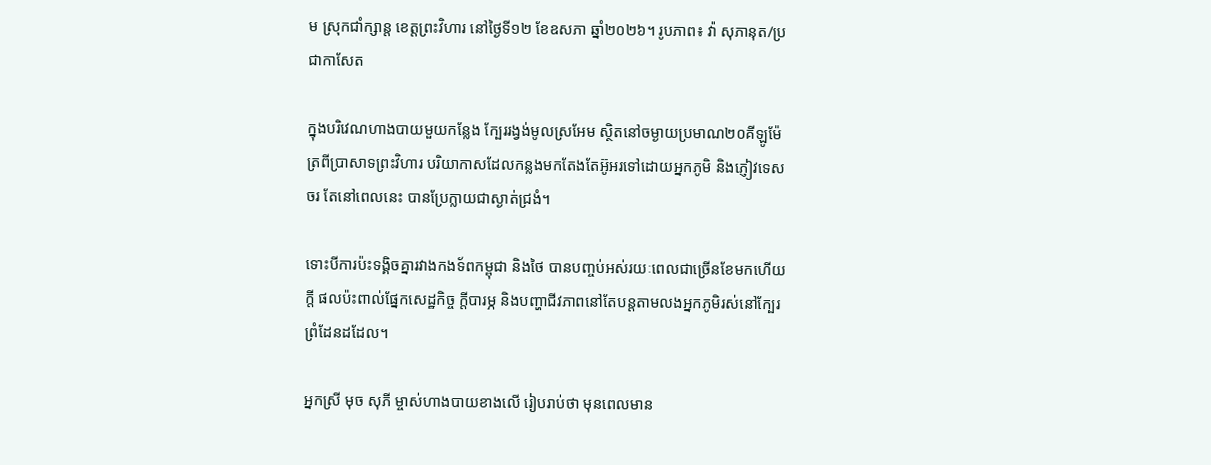ម ស្រុកជាំក្សាន្ត ខេត្តព្រះវិហារ នៅថ្ងៃទី១២ ខែឧសភា ឆ្នាំ២០២៦។ រូបភាព៖ វ៉ា សុភានុត/ប្រជាកាសែត

ក្នុងបរិវេណហាងបាយមួយកន្លែង ក្បែររង្វង់មូលស្រអែម ស្ថិតនៅចម្ងាយប្រមាណ២០គីឡូម៉ែត្រពីប្រាសាទព្រះវិហារ បរិយាកាសដែលកន្លងមកតែងតែអ៊ូអរទៅដោយអ្នកភូមិ និងភ្ញៀវទេសចរ តែនៅពេលនេះ បានប្រែក្លាយជាស្ងាត់ជ្រងំ។

ទោះបីការប៉ះទង្គិចគ្នារវាងកងទ័ពកម្ពុជា និងថៃ បានបញ្ចប់អស់រយៈពេលជាច្រើនខែមកហើយក្តី ផលប៉ះពាល់ផ្នែកសេដ្ឋកិច្ច ក្តីបារម្ភ និងបញ្ហាជីវភាពនៅតែបន្តតាមលងអ្នកភូមិរស់នៅក្បែរព្រំដែនដដែល។

អ្នកស្រី មុច សុភី ម្ចាស់ហាងបាយខាងលើ រៀបរាប់ថា មុនពេលមាន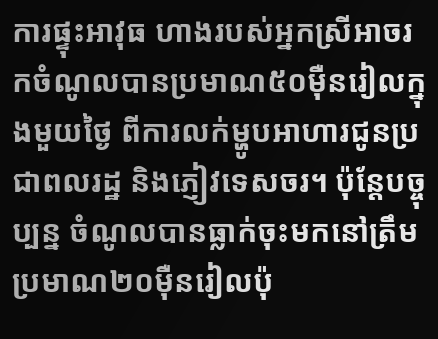ការផ្ទុះអាវុធ ហាងរបស់អ្នកស្រីអាចរកចំណូលបានប្រមាណ៥០ម៉ឺនរៀលក្នុងមួយថ្ងៃ ពីការលក់ម្ហូបអាហារជូនប្រជាពលរដ្ឋ និងភ្ញៀវទេសចរ។ ប៉ុន្តែបច្ចុប្បន្ន ចំណូលបានធ្លាក់ចុះមកនៅត្រឹមប្រមាណ២០ម៉ឺនរៀលប៉ុ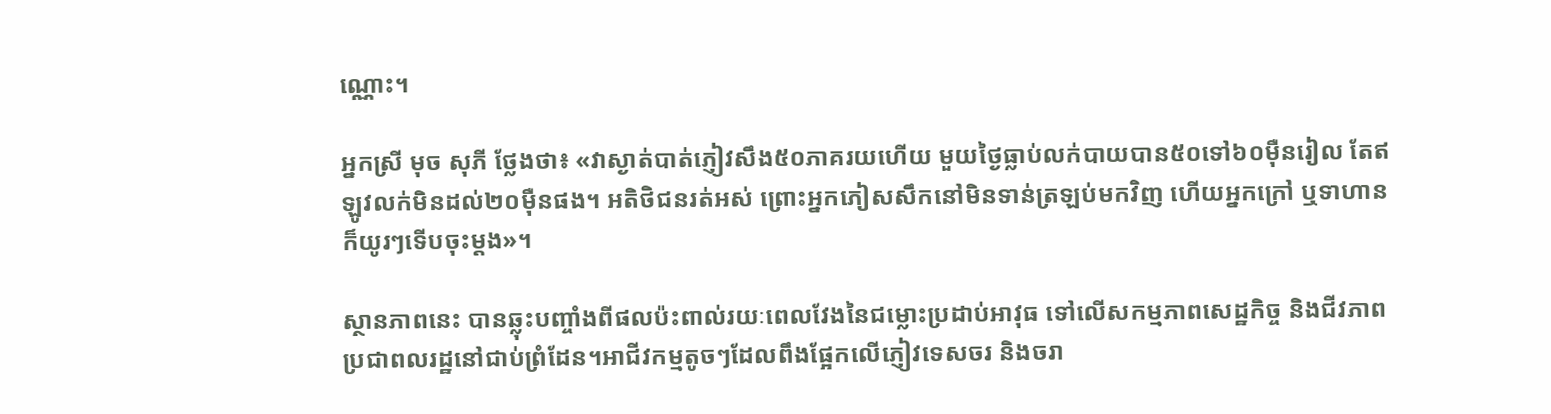ណ្ណោះ។

អ្នកស្រី មុច សុភី ថ្លែងថា៖ «វាស្ងាត់បាត់ភ្ញៀវសឹង៥០ភាគរយហើយ មួយថ្ងៃធ្លាប់លក់បាយបាន៥០ទៅ៦០ម៉ឺនរៀល តែឥឡូវលក់មិនដល់២០ម៉ឺនផង។ អតិថិជនរត់អស់ ព្រោះអ្នកភៀសសឹកនៅមិនទាន់ត្រឡប់មកវិញ ហើយអ្នកក្រៅ ឬទាហាន ក៏យូរៗទើបចុះម្តង»។

ស្ថានភាពនេះ បានឆ្លុះបញ្ចាំងពីផលប៉ះពាល់រយៈពេលវែងនៃជម្លោះប្រដាប់អាវុធ ទៅលើសកម្មភាពសេដ្ឋកិច្ច និងជីវភាពប្រជាពលរដ្ឋនៅជាប់ព្រំដែន។អាជីវកម្មតូចៗដែលពឹងផ្អែកលើភ្ញៀវទេសចរ និងចរា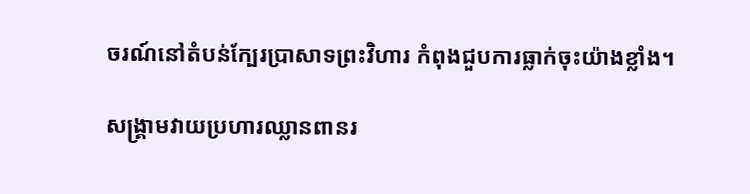ចរណ៍នៅតំបន់ក្បែរប្រាសាទព្រះវិហារ កំពុងជួបការធ្លាក់ចុះយ៉ាងខ្លាំង។

សង្គ្រាមវាយប្រហារឈ្លានពានរ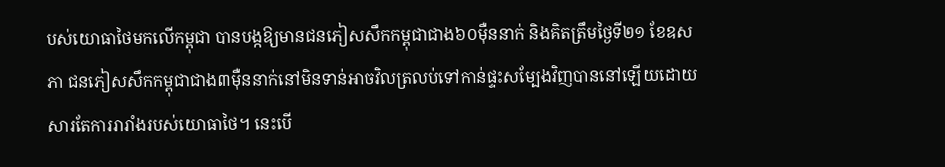បស់យោធាថៃមកលើកម្ពុជា បានបង្កឱ្យមានជនភៀសសឹកកម្ពុជាជាង៦០ម៉ឺននាក់ និងគិតត្រឹមថ្ងៃទី២១ ខែឧសភា ជនភៀសសឹកកម្ពុជាជាង៣ម៉ឺននាក់នៅមិនទាន់អាចវិលត្រលប់ទៅកាន់ផ្ទះសម្បែងវិញបាននៅឡើយដោយសារតែការរារាំងរបស់យោធាថៃ។ នេះបើ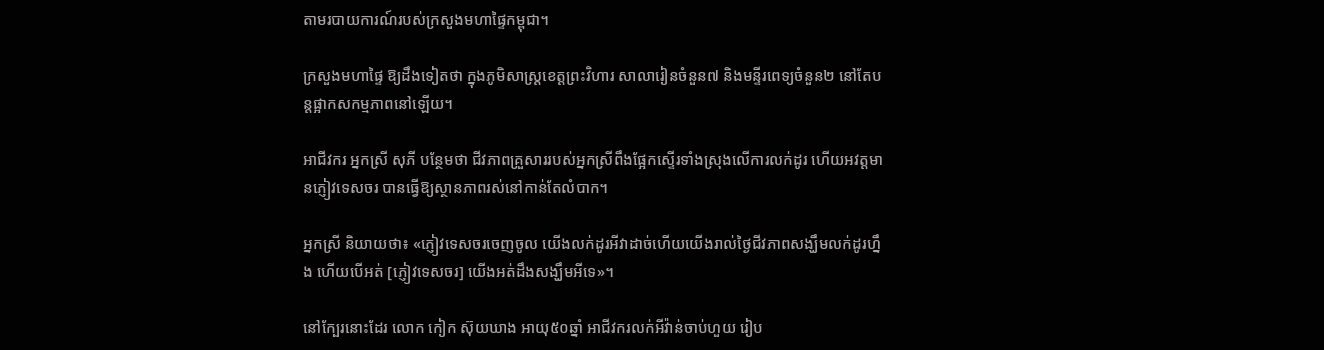តាមរបាយការណ៍របស់ក្រសួងមហាផ្ទៃកម្ពុជា។

ក្រសួងមហាផ្ទៃ ឱ្យដឹងទៀតថា ក្នុងភូមិសាស្រ្តខេត្តព្រះវិហារ សាលារៀនចំនួន៧ និងមន្ទីរពេទ្យចំនួន២ នៅតែបន្តផ្អាកសកម្មភាពនៅឡើយ។

អាជីវករ អ្នកស្រី សុភី បន្ថែមថា ជីវភាពគ្រួសាររបស់អ្នកស្រីពឹងផ្អែកស្ទើរទាំងស្រុងលើការលក់ដូរ ហើយអវត្តមានភ្ញៀវទេសចរ បានធ្វើឱ្យស្ថានភាពរស់នៅកាន់តែលំបាក។

អ្នកស្រី និយាយថា៖ «ភ្ញៀវទេសចរចេញចូល យើងលក់ដូរអីវាដាច់ហើយយើងរាល់ថ្ងៃជីវភាពសង្ឃឹមលក់ដូរហ្នឹង ហើយបើអត់ [ភ្ញៀវទេសចរ] យើងអត់ដឹងសង្ឃឹមអីទេ»។

នៅក្បែរនោះដែរ លោក កៀក ស៊ុយឃាង អាយុ៥០ឆ្នាំ អាជីវករលក់អីវ៉ាន់ចាប់ហួយ រៀប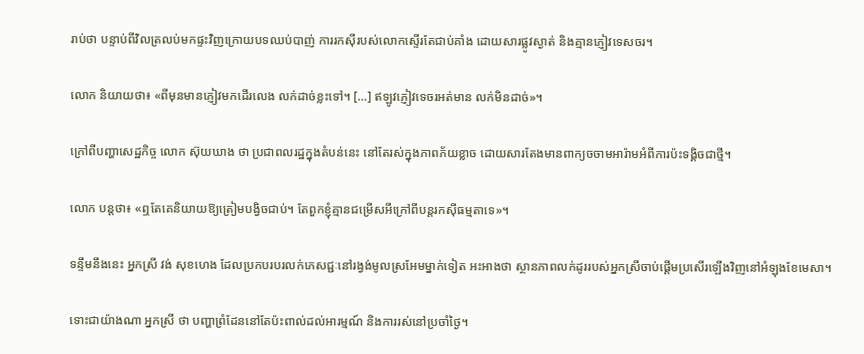រាប់ថា បន្ទាប់ពីវិលត្រលប់មកផ្ទះវិញក្រោយបទឈប់បាញ់ ការរកស៊ីរបស់លោកស្ទើរតែជាប់គាំង ដោយសារផ្លូវស្ងាត់ និងគ្មានភ្ញៀវទេសចរ។

លោក និយាយថា៖ «ពីមុនមានភ្ញៀវមកដើរលេង លក់ដាច់ខ្លះទៅ។ […] ឥឡូវភ្ញៀវទេចរអត់មាន លក់មិនដាច់»។

ក្រៅពីបញ្ហាសេដ្ឋកិច្ច លោក ស៊ុយឃាង ថា ប្រជាពលរដ្ឋក្នុងតំបន់នេះ នៅតែរស់ក្នុងភាពភ័យខ្លាច ដោយសារតែងមានពាក្យចចាមអារ៉ាមអំពីការប៉ះទង្គិចជាថ្មី។

លោក បន្តថា៖ «ឮតែគេនិយាយឱ្យត្រៀមបង្វិចជាប់។ តែពួកខ្ញុំគ្មានជម្រើសអីក្រៅពីបន្តរកស៊ីធម្មតាទេ»។

ទន្ទឹមនឹងនេះ អ្នកស្រី វង់ សុខហេង ដែលប្រកបរបរលក់ភេសជ្ជៈនៅរង្វង់មូលស្រអែមម្នាក់ទៀត អះអាងថា ស្ថានភាពលក់ដូររបស់អ្នកស្រីចាប់ផ្តើមប្រសើរឡើងវិញនៅអំឡុងខែមេសា។

ទោះជាយ៉ាងណា អ្នកស្រី ថា បញ្ហាព្រំដែននៅតែប៉ះពាល់ដល់អារម្មណ៍ និងការរស់នៅប្រចាំថ្ងៃ។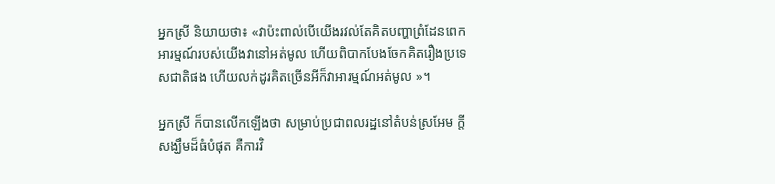អ្នកស្រី និយាយថា៖ «វាប៉ះពាល់បើយើងរវល់តែគិតបញ្ហាព្រំដែនពេក អារម្មណ៍របស់យើងវានៅអត់មូល ហើយពិបាកបែងចែកគិតរឿងប្រទេសជាតិផង ហើយលក់ដូរគិតច្រើនអីក៏វាអារម្មណ៍អត់មូល »។

អ្នកស្រី ក៏បានលើកឡើងថា សម្រាប់ប្រជាពលរដ្ឋនៅតំបន់ស្រអែម ក្តីសង្ឃឹមដ៏ធំបំផុត គឺការវិ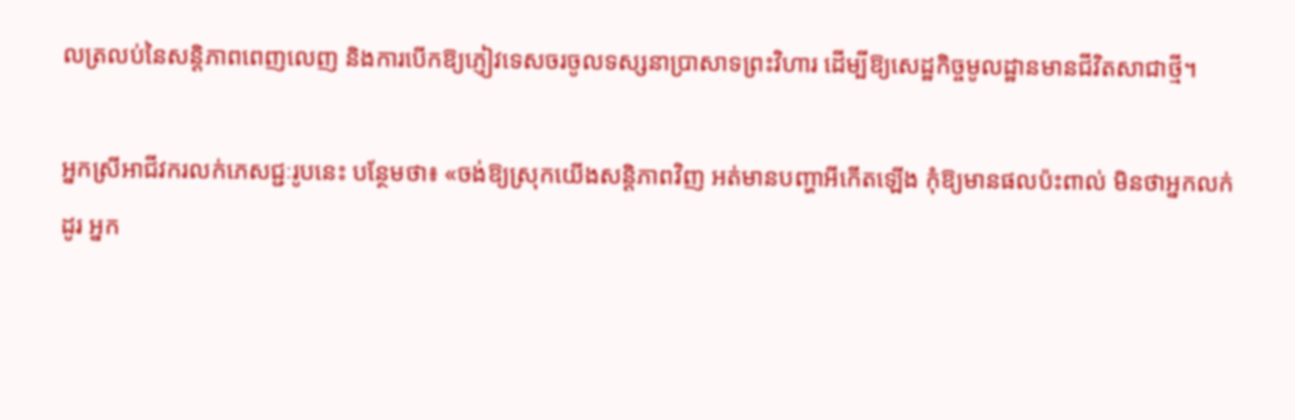លត្រលប់នៃសន្តិភាពពេញលេញ និងការបើកឱ្យភ្ញៀវទេសចរចូលទស្សនាប្រាសាទព្រះវិហារ ដើម្បីឱ្យសេដ្ឋកិច្ចមូលដ្ឋានមានជីវិតសាជាថ្មី។

អ្នកស្រីអាជីវករលក់ភេសជ្ជៈរូបនេះ បន្ថែមថា៖ «ចង់ឱ្យស្រុកយើងសន្តិភាពវិញ អត់មានបញ្ហាអីកើតឡើង កុំឱ្យមានផលប៉ះពាល់ មិនថាអ្នកលក់ដូរ អ្នក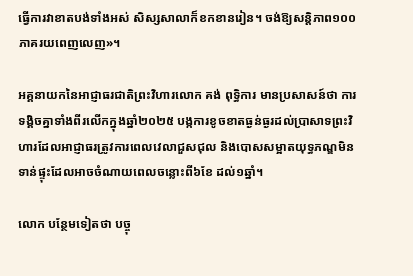ធ្វើការវាខាតបង់ទាំងអស់ សិស្សសាលាក៏ខកខានរៀន។ ចង់ឱ្យសន្តិភាព១០០ភាគរយពេញលេញ»។

អគ្គនាយកនៃអាជ្ញាធរជាតិព្រះវិហារលោក គង់ ពុទ្ធិការ មានប្រសាសន៍ថា ការទង្គិចគ្នាទាំងពីរលើកក្នុងឆ្នាំ២០២៥ បង្កការខូចខាតធ្ងន់ធ្ងរដល់ប្រាសាទព្រះវិហារដែលអាជ្ញាធរត្រូវការពេលវេលាជួសជុល និងបោសសម្អាតយុទ្ធភណ្ឌមិនទាន់ផ្ទុះដែលអាចចំណាយពេលចន្លោះពី៦ខែ ដល់១ឆ្នាំ។

លោក បន្ថែមទៀតថា បច្ចុ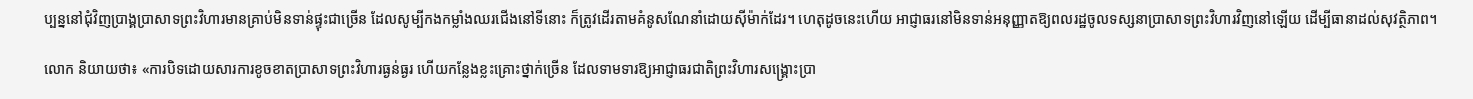ប្បន្ននៅជុំវិញប្រាង្គប្រាសាទព្រះវិហារមានគ្រាប់មិនទាន់ផ្ទុះជាច្រើន ដែលសូម្បីកងកម្លាំងឈរជើងនៅទីនោះ ក៏ត្រូវដើរតាមគំនូសណែនាំដោយស៊ីម៉ាក់ដែរ។ ហេតុដូចនេះហើយ អាជ្ញាធរនៅមិនទាន់អនុញ្ញាតឱ្យពលរដ្ឋចូលទស្សនាប្រាសាទព្រះវិហារវិញនៅឡើយ ដើម្បីធានាដល់សុវត្ថិភាព។

លោក និយាយថា៖ «ការបិទដោយសារការខូចខាតប្រាសាទព្រះវិហារធ្ងន់ធ្ងរ ហើយកន្លែងខ្លះគ្រោះថ្នាក់ច្រើន ដែលទាមទារឱ្យអាជ្ញាធរជាតិព្រះវិហារសង្រ្គោះប្រា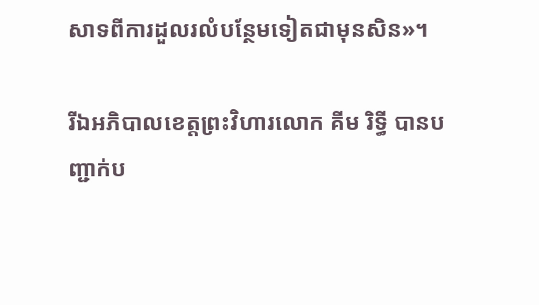សាទពីការដួលរលំបន្ថែមទៀតជាមុនសិន»។

រីឯអភិបាលខេត្តព្រះវិហារលោក គីម រិទ្ធី បានបញ្ជាក់ប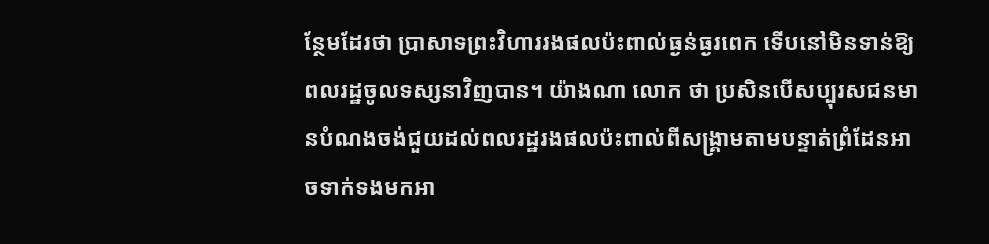ន្ថែមដែរថា ប្រាសាទព្រះវិហាររងផលប៉ះពាល់ធ្ងន់ធ្ងរពេក ទើបនៅមិនទាន់ឱ្យពលរដ្ឋចូលទស្សនាវិញបាន។ យ៉ាងណា លោក ថា ប្រសិនបើសប្បុរសជនមានបំណងចង់ជួយដល់ពលរដ្ឋរងផលប៉ះពាល់ពីសង្រ្គាមតាមបន្ទាត់ព្រំដែនអាចទាក់ទងមកអា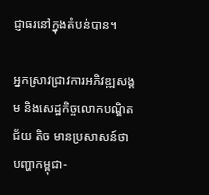ជ្ញាធរនៅក្នុងតំបន់បាន។

អ្នកស្រាវជ្រាវការអភិវឌ្ឍសង្គម និងសេដ្ឋកិច្ចលោកបណ្ឌិត ជ័យ តិច មានប្រសាសន៍ថា បញ្ហាកម្ពុជា-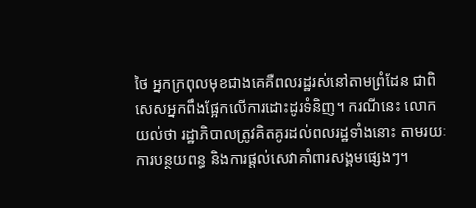ថៃ អ្នកក្រពុលមុខជាងគេគឺពលរដ្ឋរស់នៅតាមព្រំដែន ជាពិសេសអ្នកពឹងផ្អែកលើការដោះដូរទំនិញ។ ករណីនេះ លោកយល់ថា រដ្ឋាភិបាលត្រូវគិតគូរដល់ពលរដ្ឋទាំងនោះ តាមរយៈការបន្ថយពន្ធ និងការផ្ដល់សេវាគាំពារសង្គមផ្សេងៗ។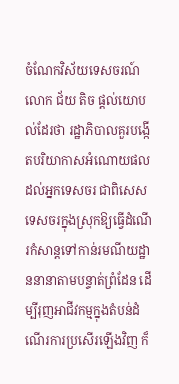ចំណែកវិស័យទេសចរណ៍ លោក ជ័យ តិច ផ្ដល់យោបល់ដែរថា រដ្ឋាភិបាលគួរបង្កើតបរិយាកាសអំណោយផលដល់អ្នកទេសចរ ជាពិសេសទេសចរក្នុងស្រុកឱ្យធ្វើដំណើរកំសាន្តទៅកាន់រមណីយដ្ឋាននានាតាមបន្ទាត់ព្រំដែន ដើម្បីរុញអាជីវកម្មក្នុងតំបន់ដំណើរការប្រសើរឡើងវិញ ក៏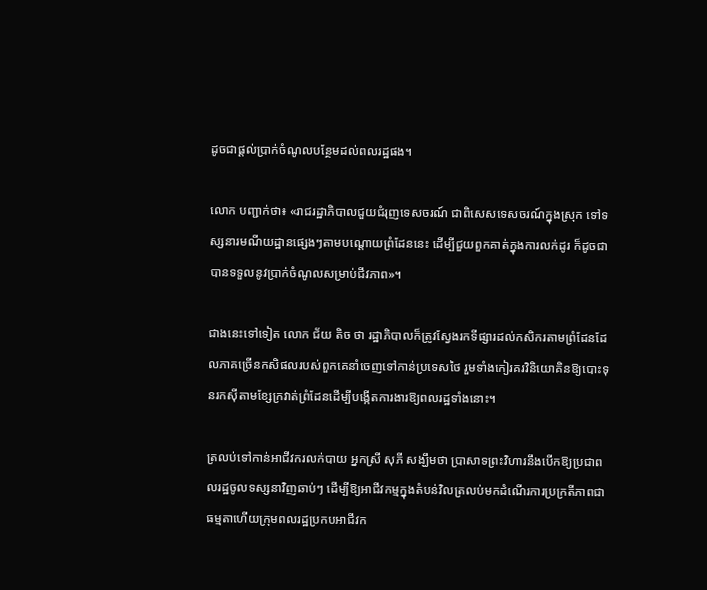ដូចជាផ្ដល់ប្រាក់ចំណូលបន្ថែមដល់ពលរដ្ឋផង។

លោក បញ្ជាក់ថា៖ «រាជរដ្ឋាភិបាលជួយជំរុញទេសចរណ៍ ជាពិសេសទេសចរណ៍ក្នុងស្រុក ទៅទស្សនារមណីយដ្ឋានផ្សេងៗតាមបណ្ដោយព្រំដែននេះ ដើម្បីជួយពួកគាត់ក្នុងការលក់ដូរ ក៏ដូចជាបានទទួលនូវប្រាក់ចំណូលសម្រាប់ជីវភាព»។

ជាងនេះទៅទៀត លោក ជ័យ តិច ថា រដ្ឋាភិបាលក៏ត្រូវស្វែងរកទីផ្សារដល់កសិករតាមព្រំដែនដែលភាគច្រើនកសិផលរបស់ពួកគេនាំចេញទៅកាន់ប្រទេសថៃ រួមទាំងកៀរគរវិនិយោគិនឱ្យបោះទុនរកស៊ីតាមខ្សែក្រវាត់ព្រំដែនដើម្បីបង្កើតការងារឱ្យពលរដ្ឋទាំងនោះ។

ត្រលប់ទៅកាន់អាជីវករលក់បាយ អ្នកស្រី សុភី សង្ឃឹមថា ប្រាសាទព្រះវិហារនឹងបើកឱ្យប្រជាពលរដ្ឋចូលទស្សនាវិញឆាប់ៗ ដើម្បីឱ្យអាជីវកម្មក្នុងតំបន់វិលត្រលប់មកដំណើរការប្រក្រតីភាពជាធម្មតាហើយក្រុមពលរដ្ឋប្រកបអាជីវក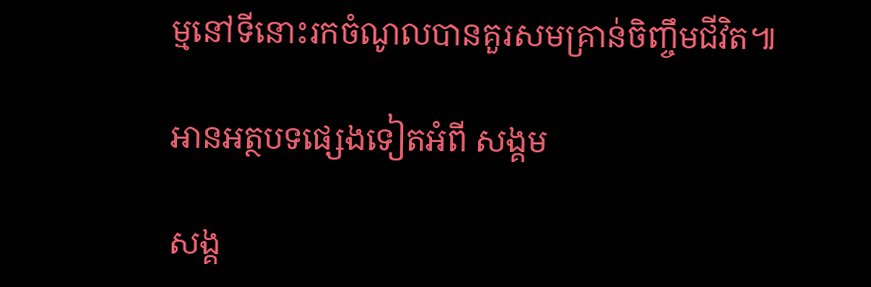ម្មនៅទីនោះរកចំណូលបានគួរសមគ្រាន់ចិញ្ចឹមជីវិត៕

អានអត្ថបទផ្សេងទៀតអំពី សង្គម

សង្គ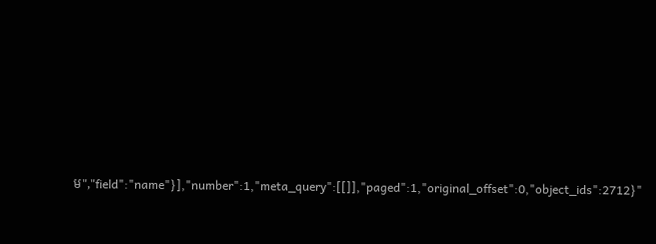ម","field":"name"}],"number":1,"meta_query":[[]],"paged":1,"original_offset":0,"object_ids":2712}"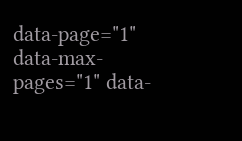data-page="1" data-max-pages="1" data-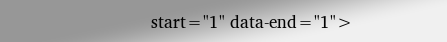start="1" data-end="1">